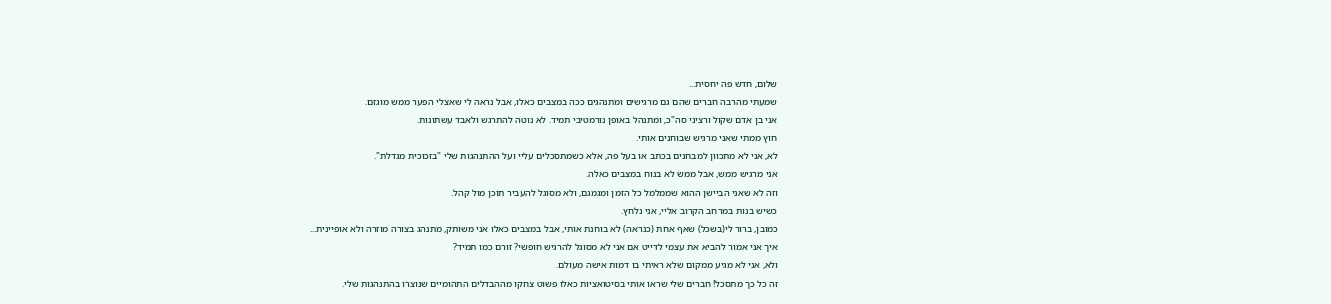שלום, חדש פה יחסית...
שמעתי מהרבה חברים שהם גם מרגישים ומתנהגים ככה במצבים כאלו, אבל נראה לי שאצלי הפער ממש מוגזם.
אני בן אדם שקול ורציני סה"כ, ומתנהל באופן נורמטיבי תמיד. לא נוטה להתרגש ולאבד עשתונות.
חוץ ממתי שאני מרגיש שבוחנים אותי.
לא, אני לא מתכוון למבחנים בכתב או בעל פה, אלא כשמתסכלים עליי ועל ההתנהגות שלי "בזכוכית מגדלת".
אני מרגיש ממש, אבל ממש לא בנוח במצבים כאלה.
וזה לא שאני הביישן ההוא שממלמל כל הזמן ומגמגם, ולא מסוגל להעביר תוכן מול קהל.
כשיש בנות במרחב הקרוב אליי, אני נלחץ.
כמובן, ברור לי(בשכל) שאף אחת (כנראה) לא בוחנת אותי, אבל במצבים כאלו אני משותק, מתנהג בצורה מוזרה ולא אופיינית...
איך אני אמור להביא את עצמי לדייט אם אני לא מסוגל להרגיש חופשי? זורם כמו תמיד?
ולא, אני לא מגיע ממקום שלא ראיתי בו דמות אישה מעולם.
זה כל כך מתסכל! חברים שלי שראו אותי בסיטואציות כאלו פשוט צחקו מההבדלים התהומיים שנוצרו בהתנהגות שלי.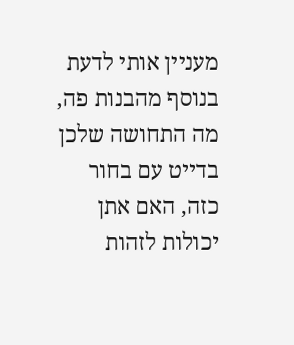מעניין אותי לדעת בנוסף מהבנות פה, מה התחושה שלכן בדייט עם בחור כזה, האם אתן יכולות לזהות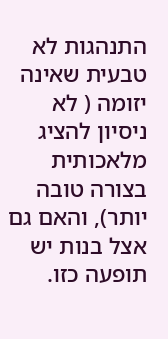התנהגות לא טבעית שאינה יזומה ( לא ניסיון להציג מלאכותית בצורה טובה יותר), והאם גם אצל בנות יש תופעה כזו.